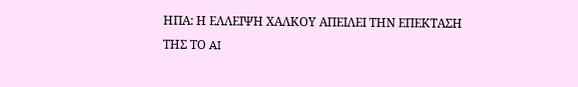ΗΠΑ: Η ΕΛΛΕΙΨΗ ΧΑΛΚΟΥ ΑΠΕΙΛΕΙ ΤΗΝ ΕΠΕΚΤΑΣΗ ΤΗΣ ΤΟ AI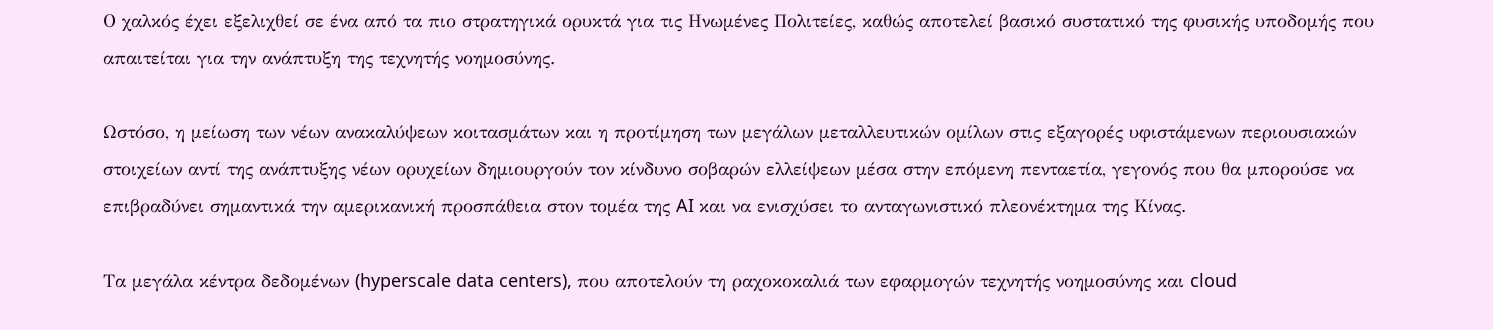Ο χαλκός έχει εξελιχθεί σε ένα από τα πιο στρατηγικά ορυκτά για τις Ηνωμένες Πολιτείες, καθώς αποτελεί βασικό συστατικό της φυσικής υποδομής που απαιτείται για την ανάπτυξη της τεχνητής νοημοσύνης.

Ωστόσο, η μείωση των νέων ανακαλύψεων κοιτασμάτων και η προτίμηση των μεγάλων μεταλλευτικών ομίλων στις εξαγορές υφιστάμενων περιουσιακών στοιχείων αντί της ανάπτυξης νέων ορυχείων δημιουργούν τον κίνδυνο σοβαρών ελλείψεων μέσα στην επόμενη πενταετία, γεγονός που θα μπορούσε να επιβραδύνει σημαντικά την αμερικανική προσπάθεια στον τομέα της AI και να ενισχύσει το ανταγωνιστικό πλεονέκτημα της Κίνας.

Τα μεγάλα κέντρα δεδομένων (hyperscale data centers), που αποτελούν τη ραχοκοκαλιά των εφαρμογών τεχνητής νοημοσύνης και cloud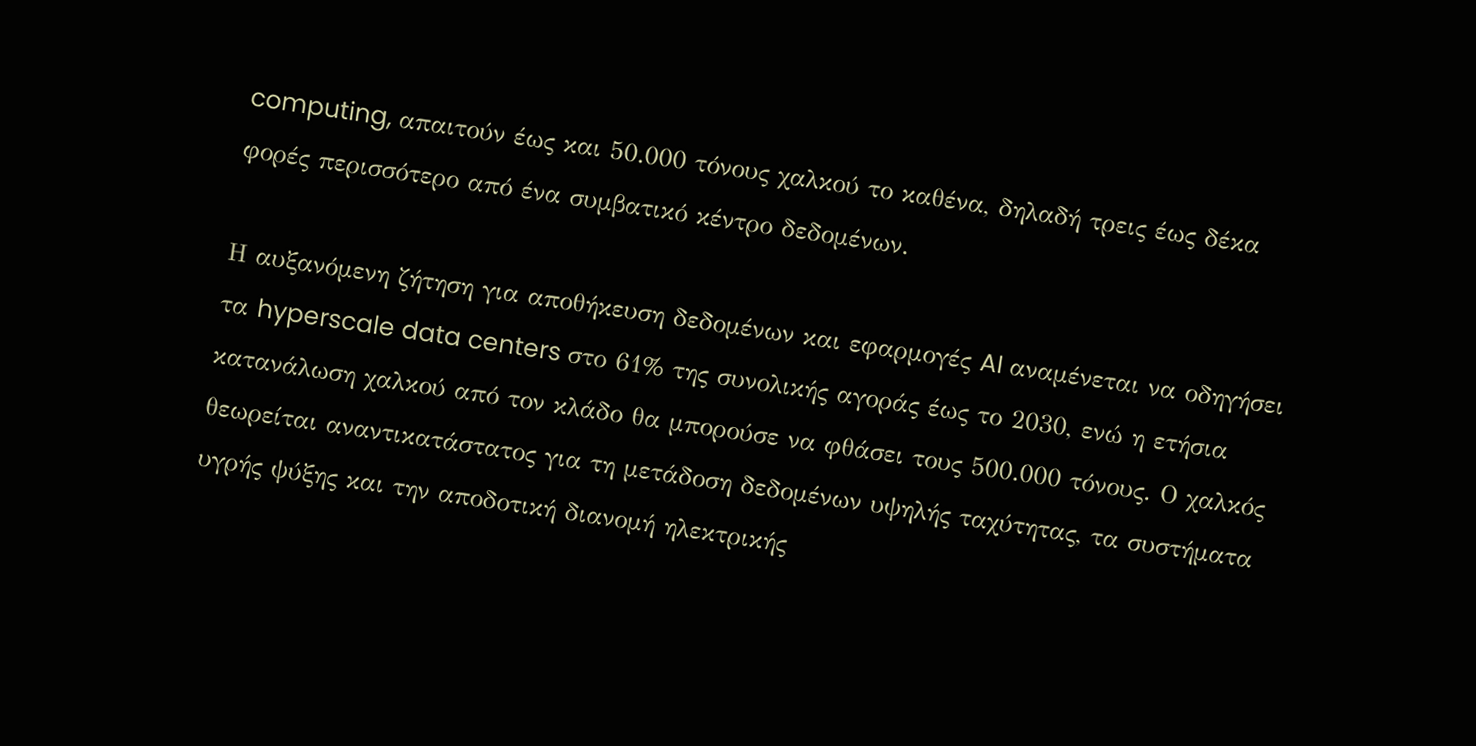computing, απαιτούν έως και 50.000 τόνους χαλκού το καθένα, δηλαδή τρεις έως δέκα φορές περισσότερο από ένα συμβατικό κέντρο δεδομένων.

Η αυξανόμενη ζήτηση για αποθήκευση δεδομένων και εφαρμογές AI αναμένεται να οδηγήσει τα hyperscale data centers στο 61% της συνολικής αγοράς έως το 2030, ενώ η ετήσια κατανάλωση χαλκού από τον κλάδο θα μπορούσε να φθάσει τους 500.000 τόνους. Ο χαλκός θεωρείται αναντικατάστατος για τη μετάδοση δεδομένων υψηλής ταχύτητας, τα συστήματα υγρής ψύξης και την αποδοτική διανομή ηλεκτρικής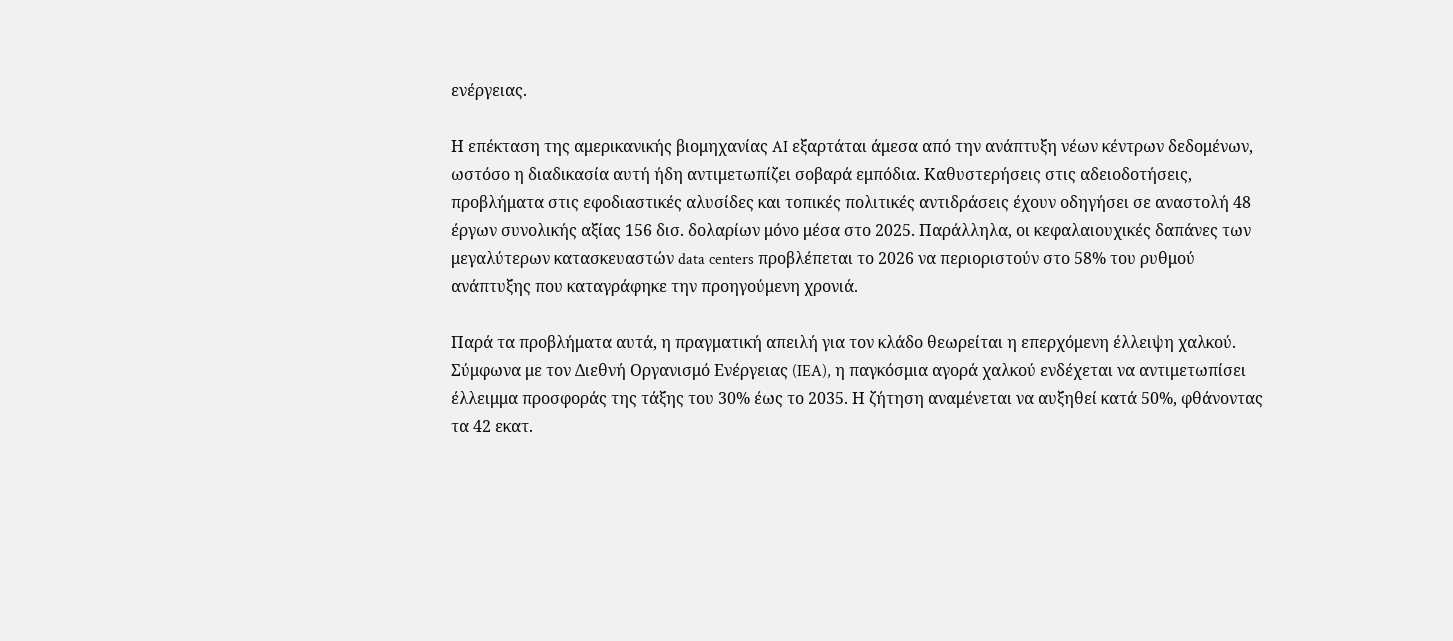ενέργειας.

Η επέκταση της αμερικανικής βιομηχανίας AI εξαρτάται άμεσα από την ανάπτυξη νέων κέντρων δεδομένων, ωστόσο η διαδικασία αυτή ήδη αντιμετωπίζει σοβαρά εμπόδια. Καθυστερήσεις στις αδειοδοτήσεις, προβλήματα στις εφοδιαστικές αλυσίδες και τοπικές πολιτικές αντιδράσεις έχουν οδηγήσει σε αναστολή 48 έργων συνολικής αξίας 156 δισ. δολαρίων μόνο μέσα στο 2025. Παράλληλα, οι κεφαλαιουχικές δαπάνες των μεγαλύτερων κατασκευαστών data centers προβλέπεται το 2026 να περιοριστούν στο 58% του ρυθμού ανάπτυξης που καταγράφηκε την προηγούμενη χρονιά.

Παρά τα προβλήματα αυτά, η πραγματική απειλή για τον κλάδο θεωρείται η επερχόμενη έλλειψη χαλκού. Σύμφωνα με τον Διεθνή Οργανισμό Ενέργειας (IEA), η παγκόσμια αγορά χαλκού ενδέχεται να αντιμετωπίσει έλλειμμα προσφοράς της τάξης του 30% έως το 2035. Η ζήτηση αναμένεται να αυξηθεί κατά 50%, φθάνοντας τα 42 εκατ.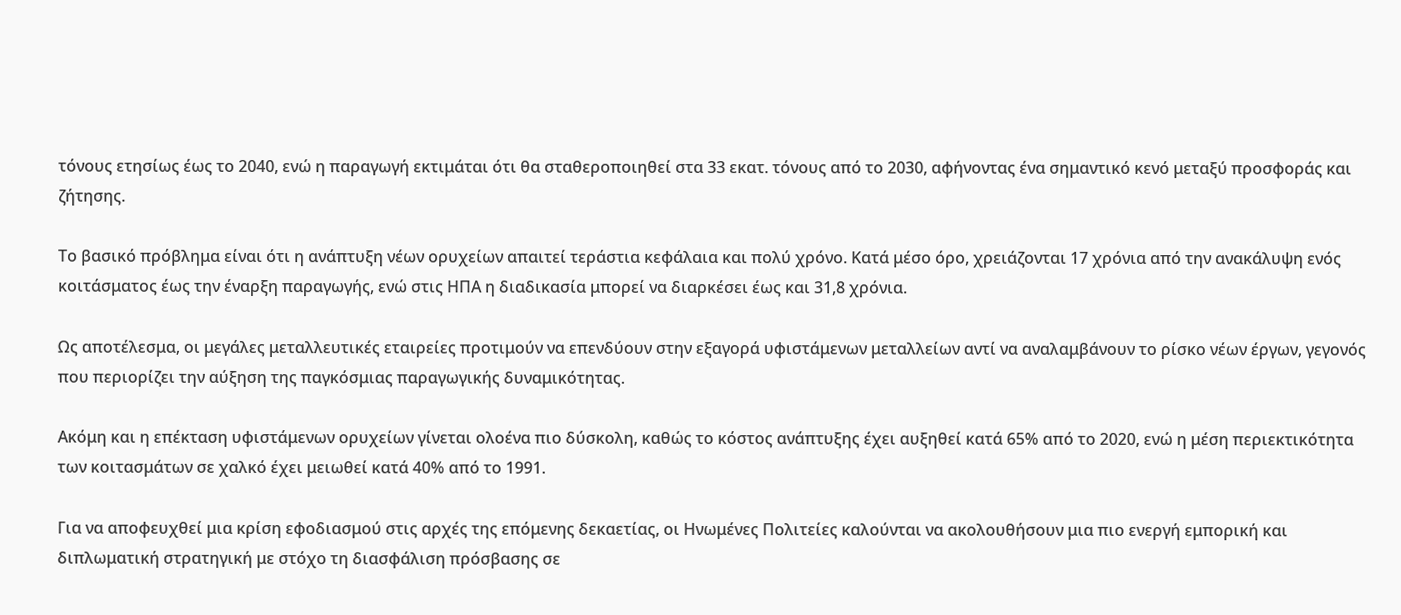τόνους ετησίως έως το 2040, ενώ η παραγωγή εκτιμάται ότι θα σταθεροποιηθεί στα 33 εκατ. τόνους από το 2030, αφήνοντας ένα σημαντικό κενό μεταξύ προσφοράς και ζήτησης.

Το βασικό πρόβλημα είναι ότι η ανάπτυξη νέων ορυχείων απαιτεί τεράστια κεφάλαια και πολύ χρόνο. Κατά μέσο όρο, χρειάζονται 17 χρόνια από την ανακάλυψη ενός κοιτάσματος έως την έναρξη παραγωγής, ενώ στις ΗΠΑ η διαδικασία μπορεί να διαρκέσει έως και 31,8 χρόνια.

Ως αποτέλεσμα, οι μεγάλες μεταλλευτικές εταιρείες προτιμούν να επενδύουν στην εξαγορά υφιστάμενων μεταλλείων αντί να αναλαμβάνουν το ρίσκο νέων έργων, γεγονός που περιορίζει την αύξηση της παγκόσμιας παραγωγικής δυναμικότητας.

Ακόμη και η επέκταση υφιστάμενων ορυχείων γίνεται ολοένα πιο δύσκολη, καθώς το κόστος ανάπτυξης έχει αυξηθεί κατά 65% από το 2020, ενώ η μέση περιεκτικότητα των κοιτασμάτων σε χαλκό έχει μειωθεί κατά 40% από το 1991.

Για να αποφευχθεί μια κρίση εφοδιασμού στις αρχές της επόμενης δεκαετίας, οι Ηνωμένες Πολιτείες καλούνται να ακολουθήσουν μια πιο ενεργή εμπορική και διπλωματική στρατηγική με στόχο τη διασφάλιση πρόσβασης σε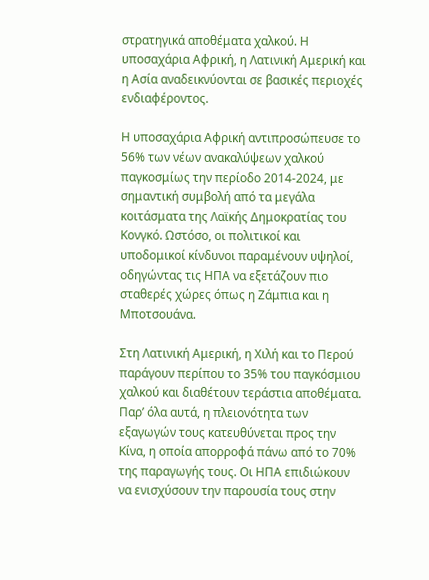στρατηγικά αποθέματα χαλκού. Η υποσαχάρια Αφρική, η Λατινική Αμερική και η Ασία αναδεικνύονται σε βασικές περιοχές ενδιαφέροντος.

Η υποσαχάρια Αφρική αντιπροσώπευσε το 56% των νέων ανακαλύψεων χαλκού παγκοσμίως την περίοδο 2014-2024, με σημαντική συμβολή από τα μεγάλα κοιτάσματα της Λαϊκής Δημοκρατίας του Κονγκό. Ωστόσο, οι πολιτικοί και υποδομικοί κίνδυνοι παραμένουν υψηλοί, οδηγώντας τις ΗΠΑ να εξετάζουν πιο σταθερές χώρες όπως η Ζάμπια και η Μποτσουάνα.

Στη Λατινική Αμερική, η Χιλή και το Περού παράγουν περίπου το 35% του παγκόσμιου χαλκού και διαθέτουν τεράστια αποθέματα. Παρ’ όλα αυτά, η πλειονότητα των εξαγωγών τους κατευθύνεται προς την Κίνα, η οποία απορροφά πάνω από το 70% της παραγωγής τους. Οι ΗΠΑ επιδιώκουν να ενισχύσουν την παρουσία τους στην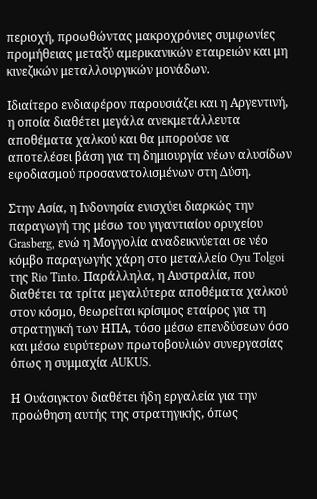περιοχή, προωθώντας μακροχρόνιες συμφωνίες προμήθειας μεταξύ αμερικανικών εταιρειών και μη κινεζικών μεταλλουργικών μονάδων.

Ιδιαίτερο ενδιαφέρον παρουσιάζει και η Αργεντινή, η οποία διαθέτει μεγάλα ανεκμετάλλευτα αποθέματα χαλκού και θα μπορούσε να αποτελέσει βάση για τη δημιουργία νέων αλυσίδων εφοδιασμού προσανατολισμένων στη Δύση.

Στην Ασία, η Ινδονησία ενισχύει διαρκώς την παραγωγή της μέσω του γιγαντιαίου ορυχείου Grasberg, ενώ η Μογγολία αναδεικνύεται σε νέο κόμβο παραγωγής χάρη στο μεταλλείο Oyu Tolgoi της Rio Tinto. Παράλληλα, η Αυστραλία, που διαθέτει τα τρίτα μεγαλύτερα αποθέματα χαλκού στον κόσμο, θεωρείται κρίσιμος εταίρος για τη στρατηγική των ΗΠΑ, τόσο μέσω επενδύσεων όσο και μέσω ευρύτερων πρωτοβουλιών συνεργασίας όπως η συμμαχία AUKUS.

Η Ουάσιγκτον διαθέτει ήδη εργαλεία για την προώθηση αυτής της στρατηγικής, όπως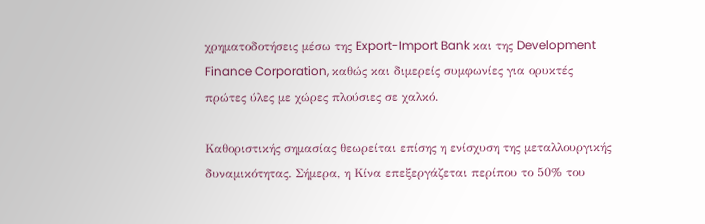χρηματοδοτήσεις μέσω της Export-Import Bank και της Development Finance Corporation, καθώς και διμερείς συμφωνίες για ορυκτές πρώτες ύλες με χώρες πλούσιες σε χαλκό.

Καθοριστικής σημασίας θεωρείται επίσης η ενίσχυση της μεταλλουργικής δυναμικότητας. Σήμερα, η Κίνα επεξεργάζεται περίπου το 50% του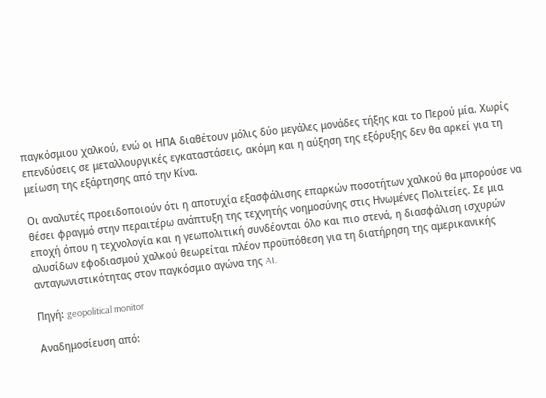παγκόσμιου χαλκού, ενώ οι ΗΠΑ διαθέτουν μόλις δύο μεγάλες μονάδες τήξης και το Περού μία. Χωρίς επενδύσεις σε μεταλλουργικές εγκαταστάσεις, ακόμη και η αύξηση της εξόρυξης δεν θα αρκεί για τη μείωση της εξάρτησης από την Κίνα.

Οι αναλυτές προειδοποιούν ότι η αποτυχία εξασφάλισης επαρκών ποσοτήτων χαλκού θα μπορούσε να θέσει φραγμό στην περαιτέρω ανάπτυξη της τεχνητής νοημοσύνης στις Ηνωμένες Πολιτείες. Σε μια εποχή όπου η τεχνολογία και η γεωπολιτική συνδέονται όλο και πιο στενά, η διασφάλιση ισχυρών αλυσίδων εφοδιασμού χαλκού θεωρείται πλέον προϋπόθεση για τη διατήρηση της αμερικανικής ανταγωνιστικότητας στον παγκόσμιο αγώνα της AI.

Πηγή: geopolitical monitor

Αναδημοσίευση από: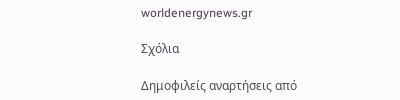worldenergynews.gr

Σχόλια

Δημοφιλείς αναρτήσεις από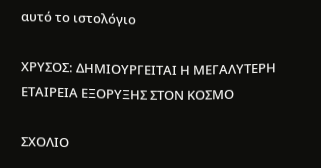αυτό το ιστολόγιο

ΧΡΥΣΟΣ: ΔΗΜΙΟΥΡΓΕΙΤΑΙ Η ΜΕΓΑΛΥΤΕΡΗ ΕΤΑΙΡΕΙΑ ΕΞΟΡΥΞΗΣ ΣΤΟΝ ΚΟΣΜΟ

ΣΧΟΛΙΟ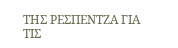ΤΗΣ ΡΕΣΠΕΝΤΖΑ ΓΙΑ ΤΙΣ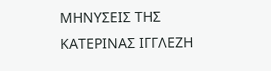ΜΗΝΥΣΕΙΣ ΤΗΣ ΚΑΤΕΡΙΝΑΣ ΙΓΓΛΕΖΗ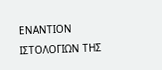ΕΝΑΝΤΙΟΝ ΙΣΤΟΛΟΓΙΩΝ ΤΗΣ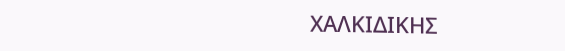ΧΑΛΚΙΔΙΚΗΣ